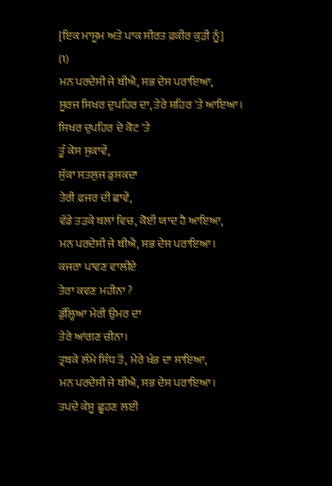[ਇਕ ਮਾਸੂਮ ਅਤੇ ਪਾਕ ਸੀਰਤ ਫ਼ਕੀਰ ਕੁੜੀ ਨੂੰ]
(1)
ਮਨ ਪਰਦੇਸੀ ਜੇ ਥੀਐ, ਸਭ ਦੇਸ ਪਰਾਇਆ,
ਸੂਰਜ ਸਿਖਰ ਦੁਪਹਿਰ ਦਾ, ਤੇਰੇ ਸ਼ਹਿਰ 'ਤੇ ਆਇਆ।
ਸਿਖਰ ਦੁਪਹਿਰ ਦੇ ਕੋਟ 'ਤੇ
ਤੂੰ ਕੇਸ ਸੁਕਾਵੇਂ,
ਸੁੱਕਾ ਸਤਲੁਜ ਡੁਸਕਦਾ
ਤੇਰੀ ਫ਼ਜਰ ਦੀ ਛਾਵੇਂ,
ਵੱਡੇ ਤੜਕੇ ਥਲਾਂ ਵਿਚ, ਕੋਈ ਯਾਦ ਹੈ ਆਇਆ,
ਮਨ ਪਰਦੇਸੀ ਜੇ ਥੀਐ, ਸਭ ਦੇਸ ਪਰਾਇਆ।
ਕਜਰਾ ਪਾਵਣ ਵਾਲੀਏ
ਤੇਰਾ ਕਵਣ ਮਹੀਨਾ ?
ਡੁੱਲ੍ਹਿਆ ਮੇਰੀ ਉਮਰ ਦਾ
ਤੇਰੇ ਆਂਗਣ ਚੀਨਾ।
ਤ੍ਰਬਕੇ ਲੰਮੇ ਸਿੰਧ ਤੋਂ, ਮੇਰੇ ਖੰਭ ਦਾ ਸਾਇਆ,
ਮਨ ਪਰਦੇਸੀ ਜੇ ਥੀਐ, ਸਭ ਦੇਸ ਪਰਾਇਆ।
ਤਪਦੇ ਕੇਸੂ ਛੂਹਣ ਲਈ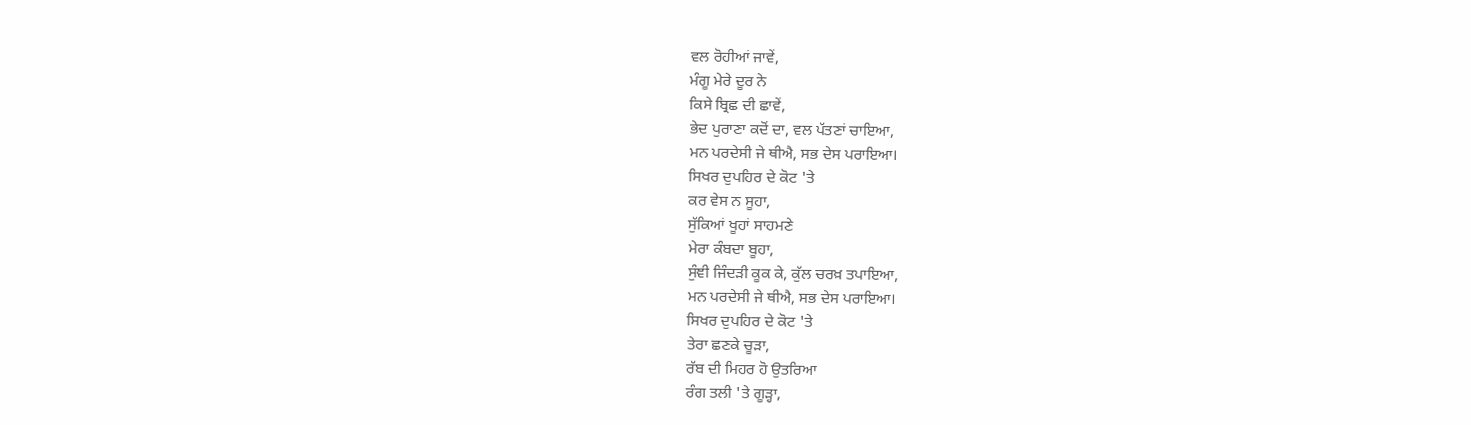ਵਲ ਰੋਹੀਆਂ ਜਾਵੇਂ,
ਮੰਗੂ ਮੇਰੇ ਦੂਰ ਨੇ
ਕਿਸੇ ਬ੍ਰਿਛ ਦੀ ਛਾਵੇਂ,
ਭੇਦ ਪੁਰਾਣਾ ਕਦੋਂ ਦਾ, ਵਲ ਪੱਤਣਾਂ ਚਾਇਆ,
ਮਨ ਪਰਦੇਸੀ ਜੇ ਥੀਐ, ਸਭ ਦੇਸ ਪਰਾਇਆ।
ਸਿਖਰ ਦੁਪਹਿਰ ਦੇ ਕੋਟ 'ਤੇ
ਕਰ ਵੇਸ ਨ ਸੂਹਾ,
ਸੁੱਕਿਆਂ ਖੂਹਾਂ ਸਾਹਮਣੇ
ਮੇਰਾ ਕੰਬਦਾ ਬੂਹਾ,
ਸੁੰਞੀ ਜਿੰਦੜੀ ਕੂਕ ਕੇ, ਕੁੱਲ ਚਰਖ਼ ਤਪਾਇਆ,
ਮਨ ਪਰਦੇਸੀ ਜੇ ਥੀਐ, ਸਭ ਦੇਸ ਪਰਾਇਆ।
ਸਿਖਰ ਦੁਪਹਿਰ ਦੇ ਕੋਟ 'ਤੇ
ਤੇਰਾ ਛਣਕੇ ਚੂੜਾ,
ਰੱਬ ਦੀ ਮਿਹਰ ਹੋ ਉਤਰਿਆ
ਰੰਗ ਤਲੀ 'ਤੇ ਗੂੜ੍ਹਾ,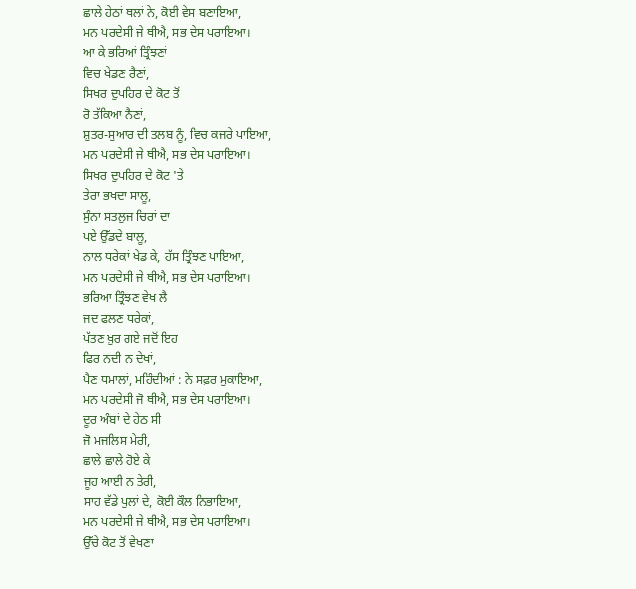ਛਾਲੇ ਹੇਠਾਂ ਥਲਾਂ ਨੇ, ਕੋਈ ਵੇਸ ਬਣਾਇਆ,
ਮਨ ਪਰਦੇਸੀ ਜੇ ਥੀਐ, ਸਭ ਦੇਸ ਪਰਾਇਆ।
ਆ ਕੇ ਭਰਿਆਂ ਤ੍ਰਿੰਝਣਾਂ
ਵਿਚ ਖੇਡਣ ਰੈਣਾਂ,
ਸਿਖਰ ਦੁਪਹਿਰ ਦੇ ਕੋਟ ਤੋਂ
ਰੋ ਤੱਕਿਆ ਨੈਣਾਂ,
ਸ਼ੁਤਰ-ਸੁਆਰ ਦੀ ਤਲਬ ਨੂੰ, ਵਿਚ ਕਜਰੇ ਪਾਇਆ,
ਮਨ ਪਰਦੇਸੀ ਜੇ ਥੀਐ, ਸਭ ਦੇਸ ਪਰਾਇਆ।
ਸਿਖਰ ਦੁਪਹਿਰ ਦੇ ਕੋਟ 'ਤੇ
ਤੇਰਾ ਭਖਦਾ ਸਾਲੂ,
ਸੁੰਨਾ ਸਤਲੁਜ ਚਿਰਾਂ ਦਾ
ਪਏ ਉੱਡਦੇ ਬਾਲੂ,
ਨਾਲ ਧਰੇਕਾਂ ਖੇਡ ਕੇ, ਹੱਸ ਤ੍ਰਿੰਝਣ ਪਾਇਆ,
ਮਨ ਪਰਦੇਸੀ ਜੇ ਥੀਐ, ਸਭ ਦੇਸ ਪਰਾਇਆ।
ਭਰਿਆ ਤ੍ਰਿੰਝਣ ਵੇਖ ਲੈ
ਜਦ ਫਲਣ ਧਰੇਕਾਂ,
ਪੱਤਣ ਖ਼ੁਰ ਗਏ ਜਦੋਂ ਇਹ
ਫਿਰ ਨਦੀ ਨ ਦੇਖਾਂ,
ਪੈਣ ਧਮਾਲਾਂ, ਮਹਿੰਦੀਆਂ : ਨੇ ਸਫ਼ਰ ਮੁਕਾਇਆ,
ਮਨ ਪਰਦੇਸੀ ਜੋ ਥੀਐ, ਸਭ ਦੇਸ ਪਰਾਇਆ।
ਦੂਰ ਅੰਬਾਂ ਦੇ ਹੇਠ ਸੀ
ਜੋ ਮਜਲਿਸ ਮੇਰੀ,
ਛਾਲੇ ਛਾਲੇ ਹੋਏ ਕੇ
ਜੂਹ ਆਈ ਨ ਤੇਰੀ,
ਸਾਹ ਵੱਡੇ ਪੁਲਾਂ ਦੇ, ਕੋਈ ਕੌਲ ਨਿਭਾਇਆ,
ਮਨ ਪਰਦੇਸੀ ਜੇ ਥੀਐ, ਸਭ ਦੇਸ ਪਰਾਇਆ।
ਉੱਚੇ ਕੋਟ ਤੋਂ ਵੇਖਣਾ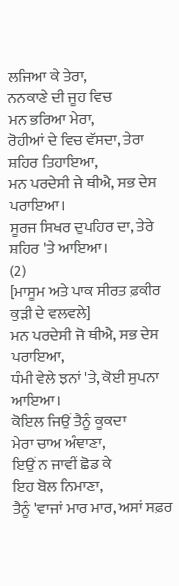ਲਜਿਆ ਕੇ ਤੇਰਾ,
ਨਨਕਾਣੇ ਦੀ ਜੂਹ ਵਿਚ
ਮਨ ਭਰਿਆ ਮੇਰਾ,
ਰੋਹੀਆਂ ਦੇ ਵਿਚ ਵੱਸਦਾ, ਤੇਰਾ ਸ਼ਹਿਰ ਤਿਹਾਇਆ,
ਮਨ ਪਰਦੇਸੀ ਜੇ ਥੀਐ, ਸਭ ਦੇਸ ਪਰਾਇਆ।
ਸੂਰਜ ਸਿਖਰ ਦੁਪਹਿਰ ਦਾ, ਤੇਰੇ ਸ਼ਹਿਰ 'ਤੇ ਆਇਆ।
(2)
[ਮਾਸੂਮ ਅਤੇ ਪਾਕ ਸੀਰਤ ਫ਼ਕੀਰ ਕੁੜੀ ਦੇ ਵਲਵਲੇ]
ਮਨ ਪਰਦੇਸੀ ਜੋ ਥੀਐ, ਸਭ ਦੇਸ ਪਰਾਇਆ,
ਧੰਮੀ ਵੇਲੇ ਝਨਾਂ 'ਤੇ, ਕੋਈ ਸੁਪਨਾ ਆਇਆ।
ਕੋਇਲ ਜਿਉਂ ਤੈਨੂੰ ਕੂਕਦਾ
ਮੇਰਾ ਚਾਅ ਅੰਞਾਣਾ,
ਇਉਂ ਨ ਜਾਵੀਂ ਛੋਡ ਕੇ
ਇਹ ਬੋਲ ਨਿਮਾਣਾ,
ਤੈਨੂੰ 'ਵਾਜਾਂ ਮਾਰ ਮਾਰ, ਅਸਾਂ ਸਫ਼ਰ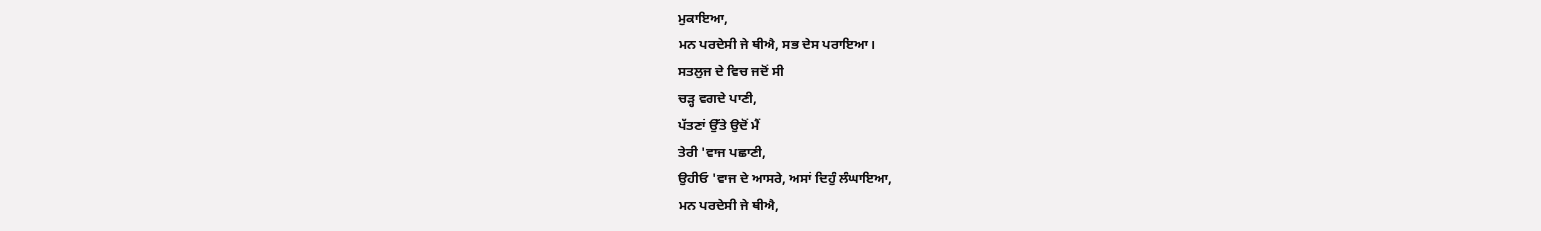ਮੁਕਾਇਆ,
ਮਨ ਪਰਦੇਸੀ ਜੇ ਥੀਐ, ਸਭ ਦੇਸ ਪਰਾਇਆ।
ਸਤਲੁਜ ਦੇ ਵਿਚ ਜਦੋਂ ਸੀ
ਚੜ੍ਹ ਵਗਦੇ ਪਾਣੀ,
ਪੱਤਣਾਂ ਉੱਤੇ ਉਦੋਂ ਮੈਂ
ਤੇਰੀ 'ਵਾਜ ਪਛਾਣੀ,
ਉਹੀਓ 'ਵਾਜ ਦੇ ਆਸਰੇ, ਅਸਾਂ ਦਿਹੁੰ ਲੰਘਾਇਆ,
ਮਨ ਪਰਦੇਸੀ ਜੇ ਥੀਐ,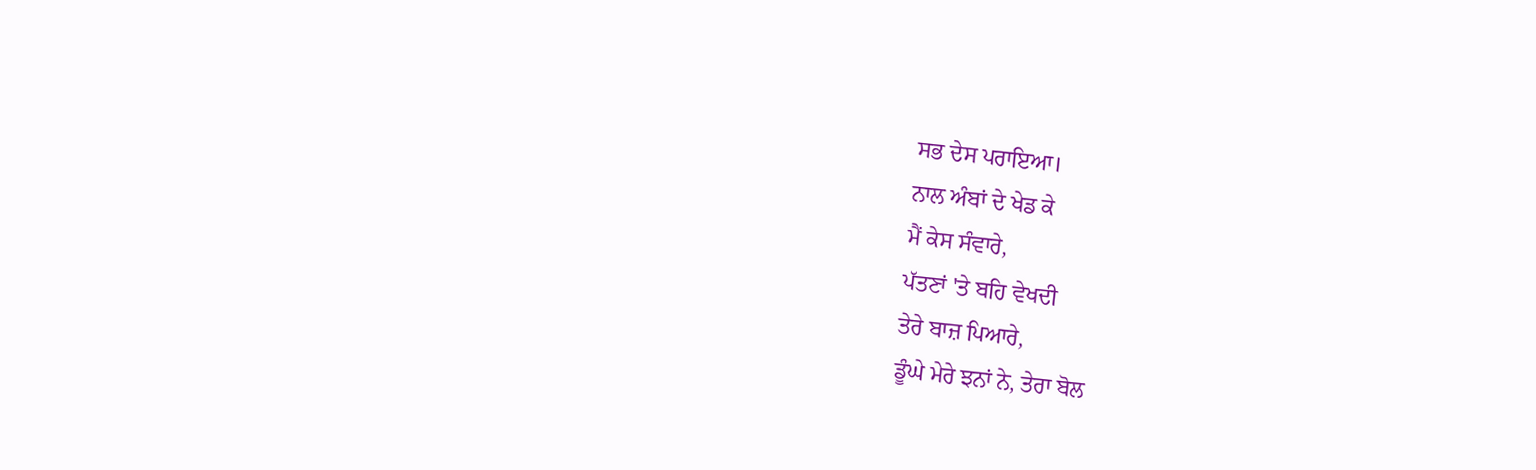ਸਭ ਦੇਸ ਪਰਾਇਆ।
ਨਾਲ ਅੰਬਾਂ ਦੇ ਖੇਡ ਕੇ
ਮੈਂ ਕੇਸ ਸੰਵਾਰੇ,
ਪੱਤਣਾਂ 'ਤੇ ਬਹਿ ਵੇਖਦੀ
ਤੇਰੇ ਬਾਜ਼ ਪਿਆਰੇ,
ਡੂੰਘੇ ਮੇਰੇ ਝਨਾਂ ਨੇ, ਤੇਰਾ ਬੋਲ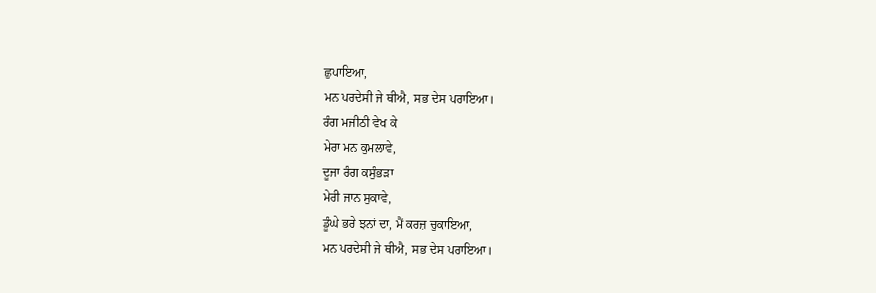ਛੁਪਾਇਆ,
ਮਨ ਪਰਦੇਸੀ ਜੇ ਥੀਐ, ਸਭ ਦੇਸ ਪਰਾਇਆ।
ਰੰਗ ਮਜੀਠੀ ਵੇਖ ਕੇ
ਮੇਰਾ ਮਨ ਕੁਮਲਾਵੇ,
ਦੂਜਾ ਰੰਗ ਕਸੁੰਭੜਾ
ਮੇਰੀ ਜਾਨ ਸੁਕਾਵੇ,
ਡੂੰਘੇ ਭਰੇ ਝਨਾਂ ਦਾ, ਮੈਂ ਕਰਜ਼ ਚੁਕਾਇਆ,
ਮਨ ਪਰਦੇਸੀ ਜੇ ਥੀਐ, ਸਭ ਦੇਸ ਪਰਾਇਆ।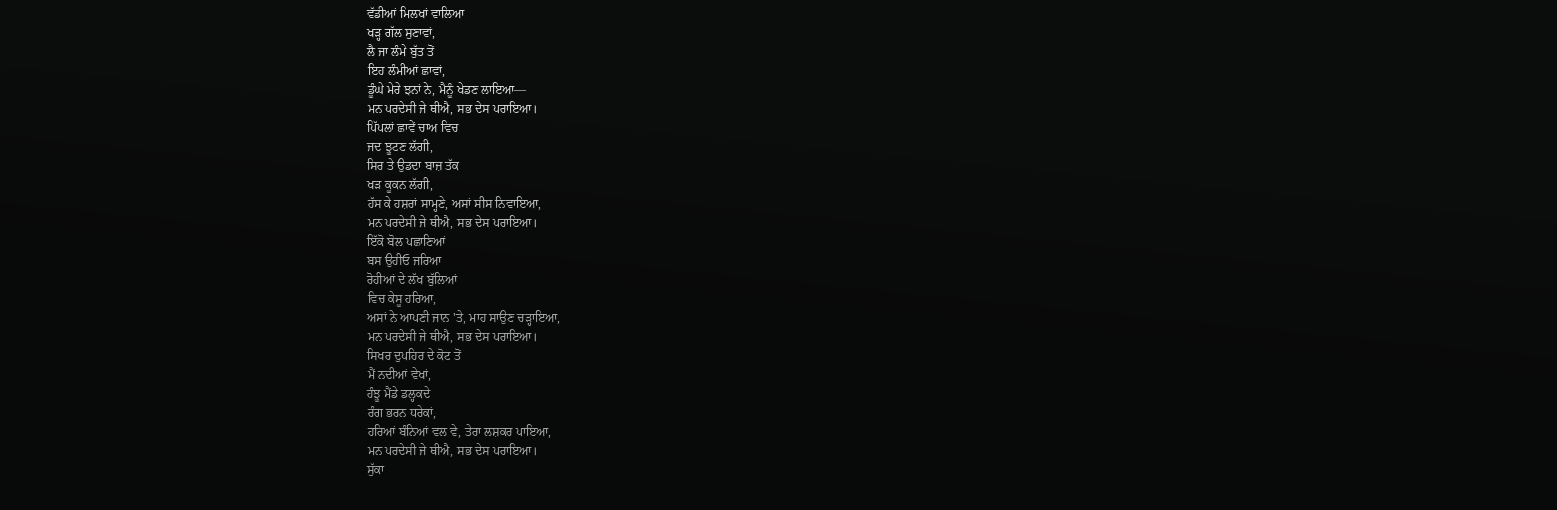ਵੱਡੀਆਂ ਮਿਲਖਾਂ ਵਾਲਿਆ
ਖੜ੍ਹ ਗੱਲ ਸੁਣਾਵਾਂ,
ਲੈ ਜਾ ਲੰਮੇ ਬੁੱਤ ਤੋਂ
ਇਹ ਲੰਮੀਆਂ ਛਾਵਾਂ,
ਡੂੰਘੇ ਮੇਰੇ ਝਨਾਂ ਨੇ, ਮੈਨੂੰ ਖੇਡਣ ਲਾਇਆ—
ਮਨ ਪਰਦੇਸੀ ਜੇ ਥੀਐ, ਸਭ ਦੇਸ ਪਰਾਇਆ।
ਪਿੱਪਲਾਂ ਛਾਵੇਂ ਚਾਅ ਵਿਚ
ਜਦ ਝੂਟਣ ਲੱਗੀ,
ਸਿਰ ਤੇ ਉਡਦਾ ਬਾਜ਼ ਤੱਕ
ਖੜ ਕੂਕਨ ਲੱਗੀ,
ਹੱਸ ਕੇ ਹਸ਼ਰਾਂ ਸਾਮ੍ਹਣੇ, ਅਸਾਂ ਸੀਸ ਨਿਵਾਇਆ,
ਮਨ ਪਰਦੇਸੀ ਜੇ ਥੀਐ, ਸਭ ਦੇਸ ਪਰਾਇਆ।
ਇੱਕੋ ਬੋਲ ਪਛਾਣਿਆਂ
ਬਸ ਉਹੀਓ ਜਰਿਆ
ਰੋਹੀਆਂ ਦੇ ਲੱਖ ਬੁੱਲਿਆਂ
ਵਿਚ ਕੇਸੂ ਹਰਿਆ,
ਅਸਾਂ ਨੇ ਆਪਣੀ ਜਾਨ 'ਤੇ, ਮਾਹ ਸਾਉਣ ਚੜ੍ਹਾਇਆ,
ਮਨ ਪਰਦੇਸੀ ਜੇ ਥੀਐ, ਸਭ ਦੇਸ ਪਰਾਇਆ।
ਸਿਖਰ ਦੁਪਹਿਰ ਦੇ ਕੋਟ ਤੋਂ
ਮੈਂ ਨਦੀਆਂ ਵੇਖਾਂ,
ਹੰਝੂ ਮੈਂਡੇ ਡਲ੍ਹਕਦੇ
ਰੰਗ ਭਰਨ ਧਰੇਕਾਂ,
ਹਰਿਆਂ ਬੰਨਿਆਂ ਵਲ ਵੇ, ਤੇਰਾ ਲਸ਼ਕਰ ਪਾਇਆ,
ਮਨ ਪਰਦੇਸੀ ਜੇ ਥੀਐ, ਸਭ ਦੇਸ ਪਰਾਇਆ।
ਸੁੱਕਾ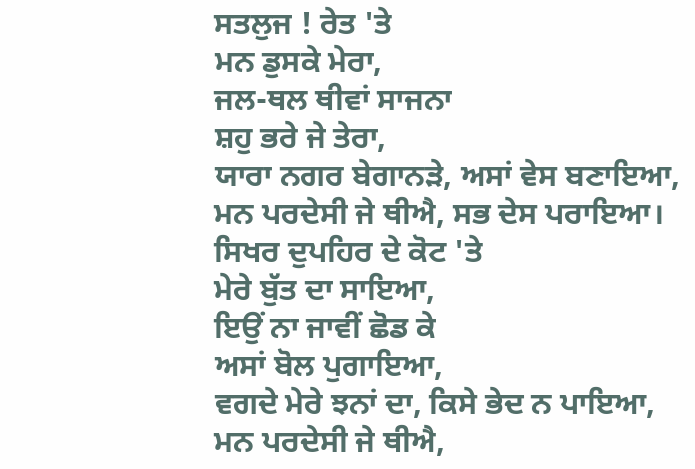ਸਤਲੁਜ ! ਰੇਤ 'ਤੇ
ਮਨ ਡੁਸਕੇ ਮੇਰਾ,
ਜਲ-ਥਲ ਥੀਵਾਂ ਸਾਜਨਾ
ਸ਼ਹੁ ਭਰੇ ਜੇ ਤੇਰਾ,
ਯਾਰਾ ਨਗਰ ਬੇਗਾਨੜੇ, ਅਸਾਂ ਵੇਸ ਬਣਾਇਆ,
ਮਨ ਪਰਦੇਸੀ ਜੇ ਥੀਐ, ਸਭ ਦੇਸ ਪਰਾਇਆ।
ਸਿਖਰ ਦੁਪਹਿਰ ਦੇ ਕੋਟ 'ਤੇ
ਮੇਰੇ ਬੁੱਤ ਦਾ ਸਾਇਆ,
ਇਉਂ ਨਾ ਜਾਵੀਂ ਛੋਡ ਕੇ
ਅਸਾਂ ਬੋਲ ਪੁਗਾਇਆ,
ਵਗਦੇ ਮੇਰੇ ਝਨਾਂ ਦਾ, ਕਿਸੇ ਭੇਦ ਨ ਪਾਇਆ,
ਮਨ ਪਰਦੇਸੀ ਜੇ ਥੀਐ,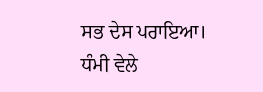ਸਭ ਦੇਸ ਪਰਾਇਆ।
ਧੰਮੀ ਵੇਲੇ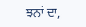ਝਨਾਂ ਦਾ,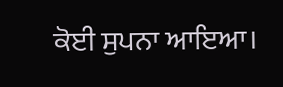ਕੋਈ ਸੁਪਨਾ ਆਇਆ।